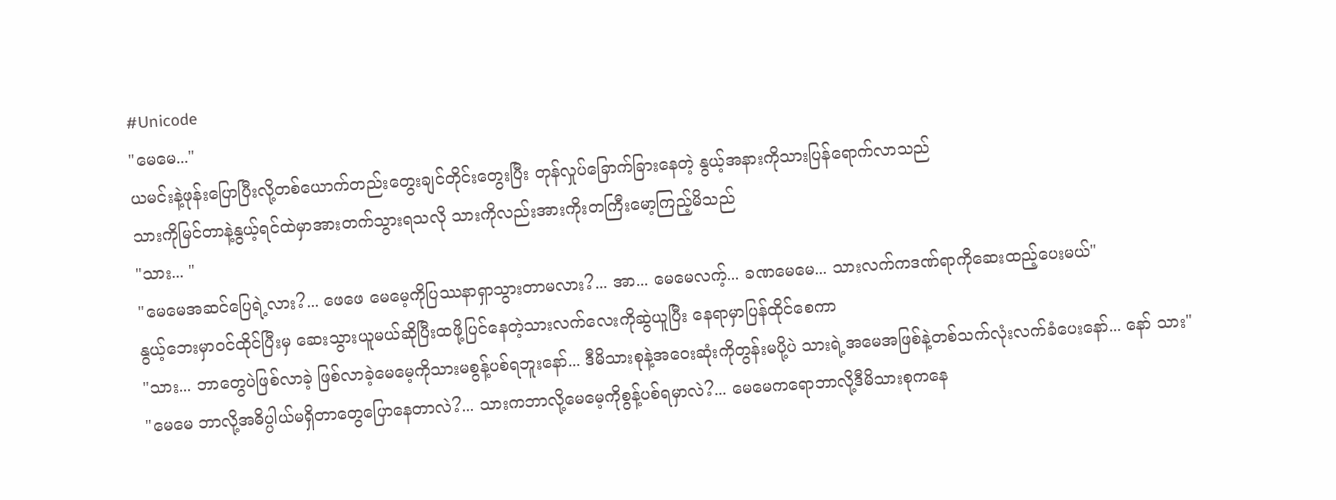#Unicode
"မေမေ..."
ယမင်းနဲ့ဖုန်းပြောပြီးလို့တစ်ယောက်တည်းတွေးချင်တိုင်းတွေးပြီး တုန်လှုပ်ခြောက်ခြားနေတဲ့ နွယ့်အနားကိုသားပြန်ရောက်လာသည်
သားကိုမြင်တာနဲ့နွယ့်ရင်ထဲမှာအားတက်သွားရသလို သားကိုလည်းအားကိုးတကြီးမော့ကြည့်မိသည်
"သား... "
"မေမေအဆင်ပြေရဲ့လား?... ဖေဖေ မေမေ့ကိုပြဿနာရှာသွားတာမလား?... အာ... မေမေလက့်... ခဏမေမေ... သားလက်ကဒဏ်ရာကိုဆေးထည့်ပေးမယ်"
နွယ့်ဘေးမှာဝင်ထိုင်ပြီးမှ ဆေးသွားယူမယ်ဆိုပြီးထဖို့ပြင်နေတဲ့သားလက်လေးကိုဆွဲယူပြီး နေရာမှာပြန်ထိုင်စေကာ
"သား... ဘာတွေပဲဖြစ်လာခဲ့ ဖြစ်လာခဲ့မေမေ့ကိုသားမစွန့်ပစ်ရဘူးနော်... ဒီမိသားစုနဲ့အဝေးဆုံးကိုတွန်းမပို့ပဲ သားရဲ့အမေအဖြစ်နဲ့တစ်သက်လုံးလက်ခံပေးနော်... နော် သား"
"မေမေ ဘာလို့အဓိပ္ပါယ်မရှိတာတွေပြောနေတာလဲ?... သားကဘာလို့မေမေ့ကိုစွန့်ပစ်ရမှာလဲ?... မေမေကရောဘာလို့ဒီမိသားစုကနေ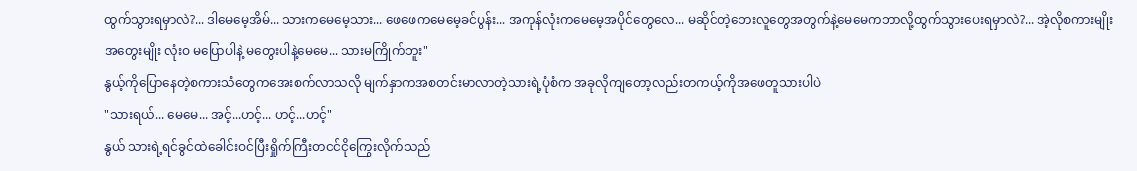ထွက်သွားရမှာလဲ?... ဒါမေမေ့အိမ်... သားကမေမေ့သား... ဖေဖေကမေမေ့ခင်ပွန်း... အကုန်လုံးကမေမေ့အပိုင်တွေလေ... မဆိုင်တဲ့ဘေးလူတွေအတွက်နဲ့မေမေကဘာလို့ထွက်သွားပေးရမှာလဲ?... အဲ့လိုစကားမျိုး အတွေးမျိုး လုံးဝ မပြောပါနဲ့ မတွေးပါနဲ့မေမေ... သားမကြိုက်ဘူး"
နွယ့်ကိုပြောနေတဲ့စကားသံတွေကအေးစက်လာသလို မျက်နှာကအစတင်းမာလာတဲ့သားရဲ့ပုံစံက အခုလိုကျတော့လည်းတကယ့်ကိုအဖေတူသားပါပဲ
"သားရယ်... မေမေ... အင့်...ဟင့်... ဟင့်...ဟင့်"
နွယ် သားရဲ့ရင်ခွင်ထဲခေါင်းဝင်ပြီးရှိုက်ကြီးတငင်ငိုကြွေးလိုက်သည်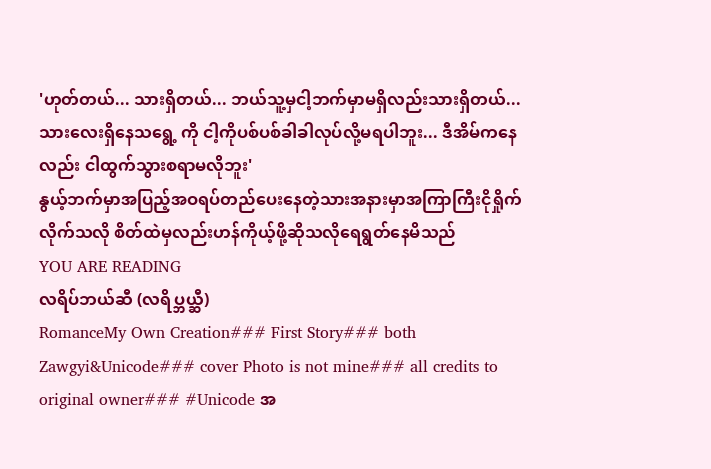'ဟုတ်တယ်... သားရှိတယ်... ဘယ်သူ့မှငါ့ဘက်မှာမရှိလည်းသားရှိတယ်... သားလေးရှိနေသရွေ့ ကို ငါ့ကိုပစ်ပစ်ခါခါလုပ်လို့မရပါဘူး... ဒီအိမ်ကနေလည်း ငါထွက်သွားစရာမလိုဘူး'
နွယ့်ဘက်မှာအပြည့်အဝရပ်တည်ပေးနေတဲ့သားအနားမှာအကြာကြီးငိုရှိုက်လိုက်သလို စိတ်ထဲမှလည်းဟန်ကိုယ့်ဖို့ဆိုသလိုရေရွတ်နေမိသည်
YOU ARE READING
လရိပ်ဘယ်ဆီ (လရိပ္ဘယ္ဆီ)
RomanceMy Own Creation### First Story### both Zawgyi&Unicode### cover Photo is not mine### all credits to original owner### #Unicode အ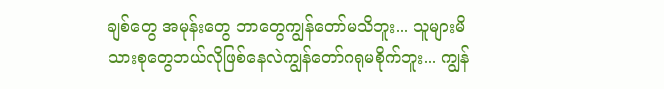ချစ်တွေ အမုန်းတွေ ဘာတွေကျွန်တော်မသိဘူး... သူများမိသားစုတွေဘယ်လိုဖြစ်နေလဲကျွန်တော်ဂရုမစိုက်ဘူး... ကျွန်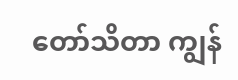တော်သိတာ ကျွန်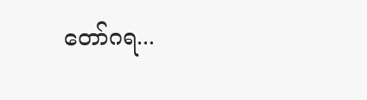တော်ဂရ...